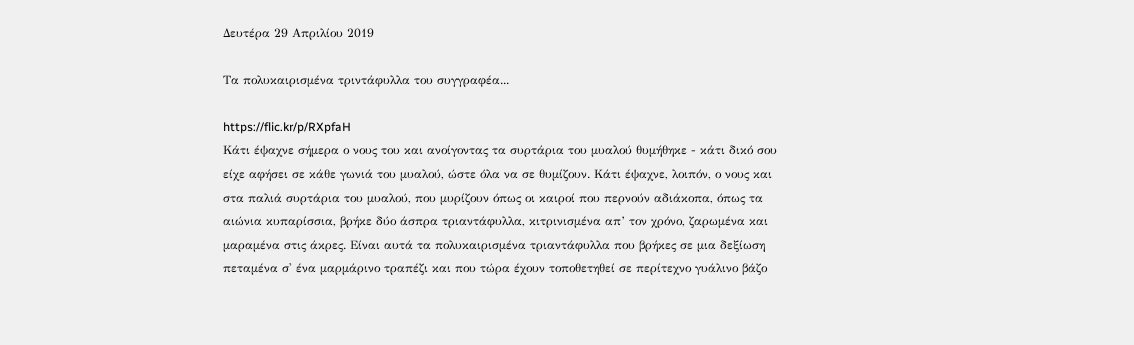Δευτέρα 29 Απριλίου 2019

Τα πολυκαιρισμένα τριντάφυλλα του συγγραφέα...

https://flic.kr/p/RXpfaH
Κάτι έψαχνε σήμερα ο νους του και ανοίγοντας τα συρτάρια του μυαλού θυμήθηκε - κάτι δικό σου είχε αφήσει σε κάθε γωνιά του μυαλού, ώστε όλα να σε θυμίζουν. Κάτι έψαχνε, λοιπόν, ο νους και στα παλιά συρτάρια του μυαλού, που μυρίζουν όπως οι καιροί που περνούν αδιάκοπα, όπως τα αιώνια κυπαρίσσια, βρήκε δύο άσπρα τριαντάφυλλα, κιτρινισμένα απ’ τον χρόνο, ζαρωμένα και μαραμένα στις άκρες. Είναι αυτά τα πολυκαιρισμένα τριαντάφυλλα που βρήκες σε μια δεξίωση πεταμένα σ' ένα μαρμάρινο τραπέζι και που τώρα έχουν τοποθετηθεί σε περίτεχνο γυάλινο βάζο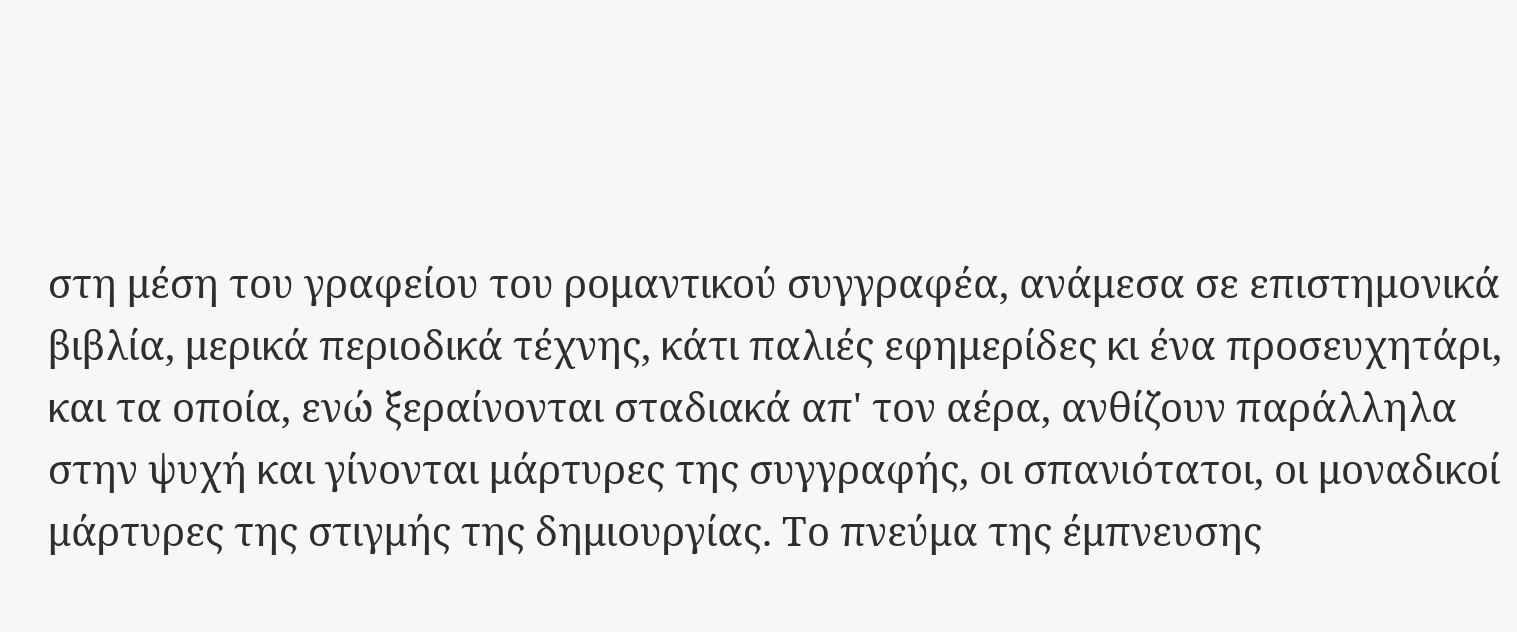στη μέση του γραφείου του ρομαντικού συγγραφέα, ανάμεσα σε επιστημονικά βιβλία, μερικά περιοδικά τέχνης, κάτι παλιές εφημερίδες κι ένα προσευχητάρι, και τα οποία, ενώ ξεραίνονται σταδιακά απ' τον αέρα, ανθίζουν παράλληλα στην ψυχή και γίνονται μάρτυρες της συγγραφής, οι σπανιότατοι, οι μοναδικοί μάρτυρες της στιγμής της δημιουργίας. Το πνεύμα της έμπνευσης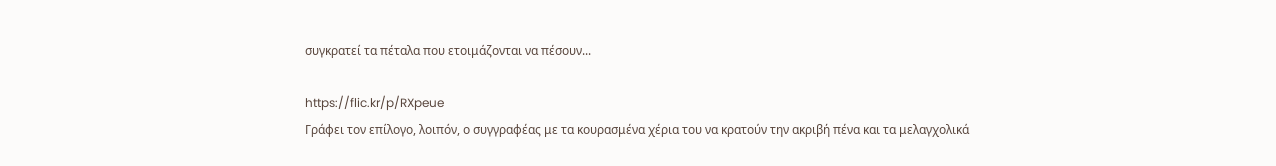συγκρατεί τα πέταλα που ετοιμάζονται να πέσουν...

https://flic.kr/p/RXpeue
Γράφει τον επίλογο, λοιπόν, ο συγγραφέας με τα κουρασμένα χέρια του να κρατούν την ακριβή πένα και τα μελαγχολικά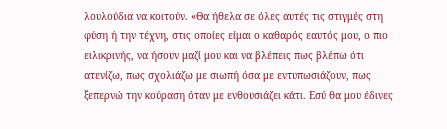λουλούδια να κοιτούν. «Θα ήθελα σε όλες αυτές τις στιγμές στη φύση ή την τέχνη, στις οποίες είμαι ο καθαρός εαυτός μου, ο πιο ειλικρινής, να ήσουν μαζί μου και να βλέπεις πως βλέπω ότι ατενίζω, πως σχολιάζω με σιωπή όσα με εντυπωσιάζουν, πως ξεπερνώ την κούραση όταν με ενθουσιάζει κάτι. Εσύ θα μου έδινες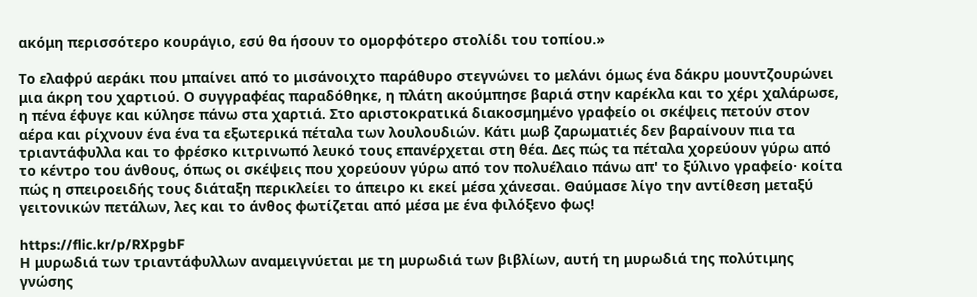ακόμη περισσότερο κουράγιο, εσύ θα ήσουν το ομορφότερο στολίδι του τοπίου.»

Το ελαφρύ αεράκι που μπαίνει από το μισάνοιχτο παράθυρο στεγνώνει το μελάνι όμως ένα δάκρυ μουντζουρώνει μια άκρη του χαρτιού. Ο συγγραφέας παραδόθηκε, η πλάτη ακούμπησε βαριά στην καρέκλα και το χέρι χαλάρωσε, η πένα έφυγε και κύλησε πάνω στα χαρτιά. Στο αριστοκρατικά διακοσμημένο γραφείο οι σκέψεις πετούν στον αέρα και ρίχνουν ένα ένα τα εξωτερικά πέταλα των λουλουδιών. Κάτι μωβ ζαρωματιές δεν βαραίνουν πια τα τριαντάφυλλα και το φρέσκο κιτρινωπό λευκό τους επανέρχεται στη θέα. Δες πώς τα πέταλα χορεύουν γύρω από το κέντρο του άνθους, όπως οι σκέψεις που χορεύουν γύρω από τον πολυέλαιο πάνω απ' το ξύλινο γραφείο· κοίτα πώς η σπειροειδής τους διάταξη περικλείει το άπειρο κι εκεί μέσα χάνεσαι. Θαύμασε λίγο την αντίθεση μεταξύ γειτονικών πετάλων, λες και το άνθος φωτίζεται από μέσα με ένα φιλόξενο φως!

https://flic.kr/p/RXpgbF
Η μυρωδιά των τριαντάφυλλων αναμειγνύεται με τη μυρωδιά των βιβλίων, αυτή τη μυρωδιά της πολύτιμης γνώσης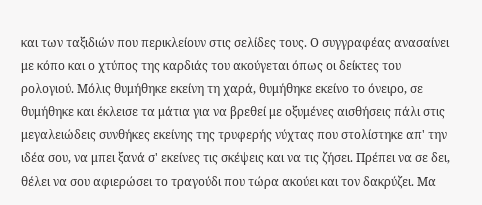και των ταξιδιών που περικλείουν στις σελίδες τους. Ο συγγραφέας ανασαίνει με κόπο και ο χτύπος της καρδιάς του ακούγεται όπως οι δείκτες του ρολογιού. Μόλις θυμήθηκε εκείνη τη χαρά, θυμήθηκε εκείνο το όνειρο, σε θυμήθηκε και έκλεισε τα μάτια για να βρεθεί με οξυμένες αισθήσεις πάλι στις μεγαλειώδεις συνθήκες εκείνης της τρυφερής νύχτας που στολίστηκε απ' την ιδέα σου, να μπει ξανά σ' εκείνες τις σκέψεις και να τις ζήσει. Πρέπει να σε δει, θέλει να σου αφιερώσει το τραγούδι που τώρα ακούει και τον δακρύζει. Μα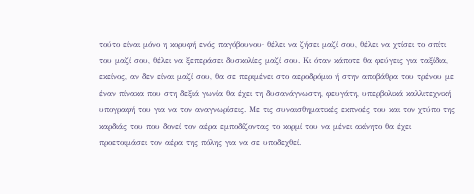τούτο είναι μόνο η κορυφή ενός παγόβουνου· θέλει να ζήσει μαζί σου, θέλει να χτίσει το σπίτι του μαζί σου, θέλει να ξεπεράσει δυσκολίες μαζί σου. Κι όταν κάποτε θα φεύγεις για ταξίδια, εκείνος, αν δεν είναι μαζί σου, θα σε περιμένει στο αεροδρόμιο ή στην αποβάθρα του τρένου με έναν πίνακα που στη δεξιά γωνία θα έχει τη δυσανάγνωστη, φευγάτη, υπερβολικά καλλιτεχνική υπογραφή του για να τον αναγνωρίσεις. Με τις συναισθηματικές εκπνοές του και τον χτύπο της καρδιάς του που δονεί τον αέρα εμποδίζοντας το κορμί του να μένει ακίνητο θα έχει προετοιμάσει τον αέρα της πόλης για να σε υποδεχθεί.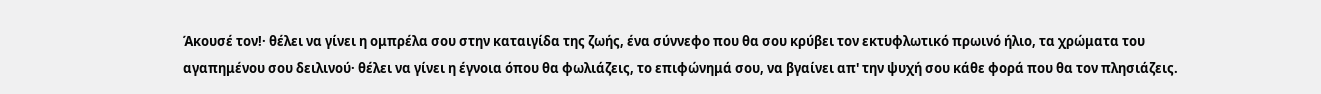Άκουσέ τον!· θέλει να γίνει η ομπρέλα σου στην καταιγίδα της ζωής, ένα σύννεφο που θα σου κρύβει τον εκτυφλωτικό πρωινό ήλιο, τα χρώματα του αγαπημένου σου δειλινού· θέλει να γίνει η έγνοια όπου θα φωλιάζεις, το επιφώνημά σου, να βγαίνει απ' την ψυχή σου κάθε φορά που θα τον πλησιάζεις.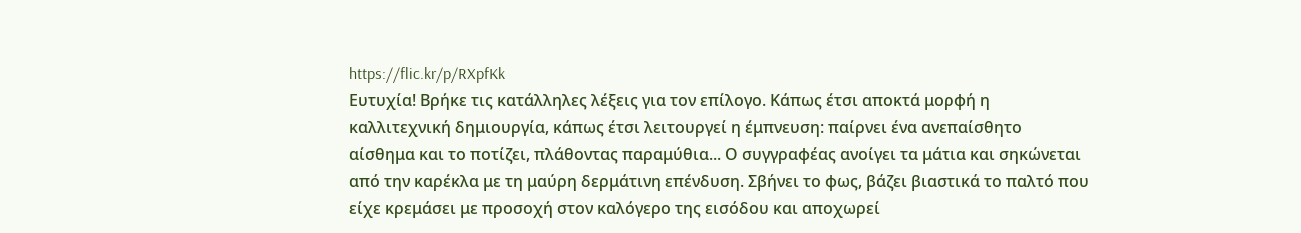https://flic.kr/p/RXpfKk
Ευτυχία! Βρήκε τις κατάλληλες λέξεις για τον επίλογο. Κάπως έτσι αποκτά μορφή η καλλιτεχνική δημιουργία, κάπως έτσι λειτουργεί η έμπνευση: παίρνει ένα ανεπαίσθητο αίσθημα και το ποτίζει, πλάθοντας παραμύθια... Ο συγγραφέας ανοίγει τα μάτια και σηκώνεται από την καρέκλα με τη μαύρη δερμάτινη επένδυση. Σβήνει το φως, βάζει βιαστικά το παλτό που είχε κρεμάσει με προσοχή στον καλόγερο της εισόδου και αποχωρεί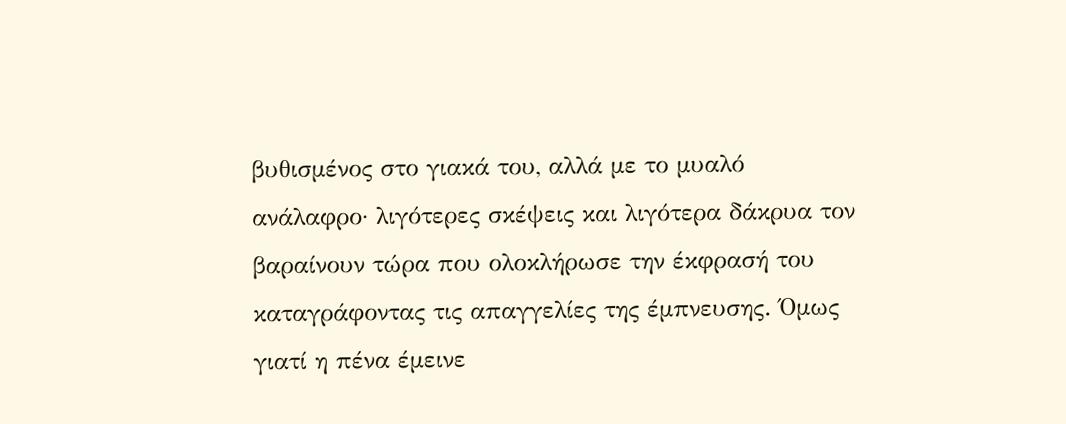βυθισμένος στο γιακά του, αλλά με το μυαλό ανάλαφρο· λιγότερες σκέψεις και λιγότερα δάκρυα τον βαραίνουν τώρα που ολοκλήρωσε την έκφρασή του καταγράφοντας τις απαγγελίες της έμπνευσης. Όμως γιατί η πένα έμεινε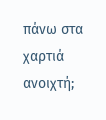πάνω στα χαρτιά ανοιχτή;